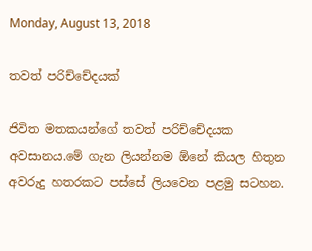Monday, August 13, 2018

තවත් පරිච්චේදයක්

ජිවිත මතකයන්ගේ තවත් පරිච්චේදයක අවසානය.මේ ගැන ලියන්නම ඕනේ කියල හිතුන අවරුදු හතරකට පස්සේ ලියවෙන පළමු සටහන.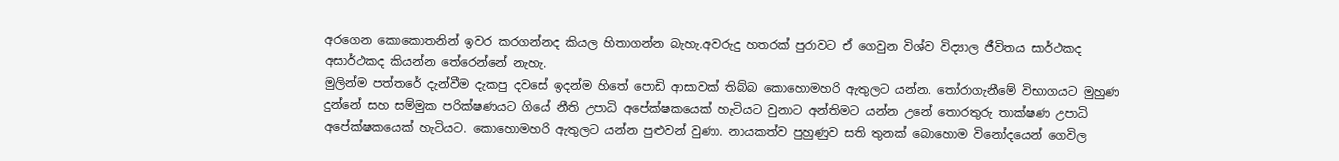අරගෙන කොකොතනින් ඉවර කරගන්නද කියල හිතාගන්න බැහැ.අවරුදු හතරක් පුරාවට ඒ ගෙවුන විශ්ව විද්‍යාල ජීවිතය සාර්ථකද අසාර්ථකද කියන්න තේරෙන්නේ නැහැ.
මුලින්ම පත්තරේ දැන්වීම දැකපු දවසේ ඉදන්ම හිතේ පොඩි ආසාවක් තිබ්බ කොහොමහරි ඇතුලට යන්න. තෝරාගැනීමේ විභාගයට මුහුණ දුන්නේ සහ සම්මුක පරික්ෂණයට ගියේ නීති උපාධි අපේක්ෂකයෙක් හැටියට වුනාට අන්තිමට යන්න උනේ තොරතුරු තාක්ෂණ උපාධි අපේක්ෂකයෙක් හැටියට. කොහොමහරි ඇතුලට යන්න පුළුවන් වුණා. නායකත්ව පුහුණුව සති තුනක් බොහොම විනෝදයෙන් ගෙවිල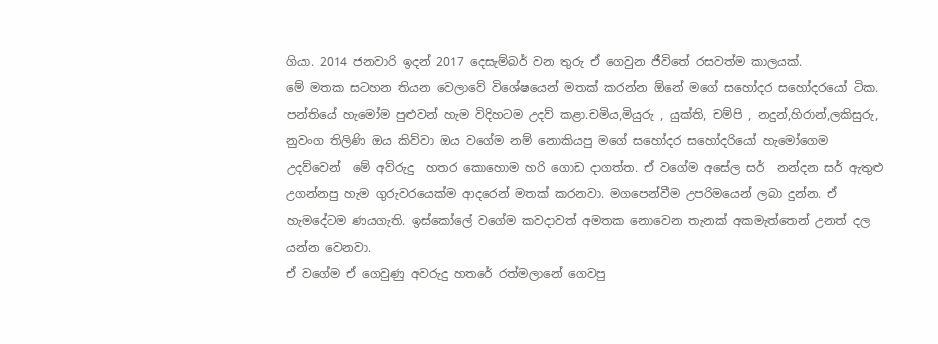ගියා. 2014 ජනවාරි ඉදන් 2017 දෙසැම්බර් වන තුරු ඒ ගෙවුන ජීවිතේ රසවත්ම කාලයක්.
මේ මතක සටහන තියන වෙලාවේ විශේෂයෙන් මතක් කරන්න ඕනේ මගේ සහෝදර සහෝදරයෝ ටික. පන්තියේ හැමෝම පුළුවන් හැම විදිහටම උදව් කළා.චමිය,මියුරු , යුක්ති, චම්පි , නදුන්,හිරාන්,ලකිසුරු, නුවංග තිලිණි ඔය කිව්වා ඔය වගේම නම් නොකියපු මගේ සහෝදර සහෝදරියෝ හැමෝගෙම උදව්වෙන්  මේ අව්රුදු  හතර කොහොම හරි ගොඩ දාගත්ත. ඒ වගේම අසේල සර්  නන්දන සර් ඇතුළු උගන්නපු හැම ගුරුවරයෙක්ම ආදරෙන් මතක් කරනවා. මගපෙන්වීම උපරිමයෙන් ලබා දුන්න. ඒ හැමදේටම ණයගැති. ඉස්කෝලේ වගේම කවදාවත් අමතක නොවෙන තැනක් අකමැත්තෙන් උනත් දල යන්න වෙනවා.
ඒ වගේම ඒ ගෙවුණු අවරුදු හතරේ රත්මලානේ ගෙවපු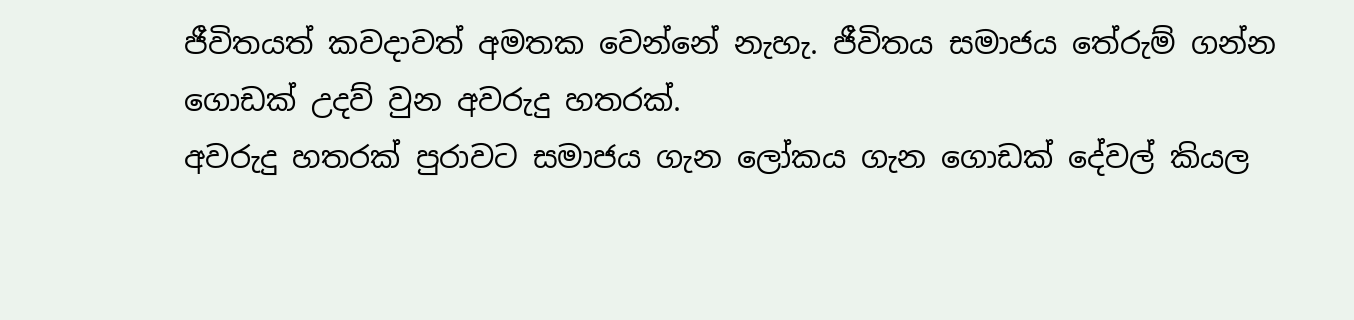ජීවිතයත් කවදාවත් අමතක වෙන්නේ නැහැ. ජීවිතය සමාජය තේරුම් ගන්න ගොඩක් උදව් වුන අවරුදු හතරක්.
අවරුදු හතරක් පුරාවට සමාජය ගැන ලෝකය ගැන ගොඩක් දේවල් කියල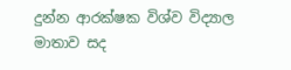දුන්න ආරක්ෂක විශ්ව විද්‍යාල මාතාව සද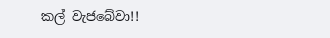කල් වැජබේවා!!